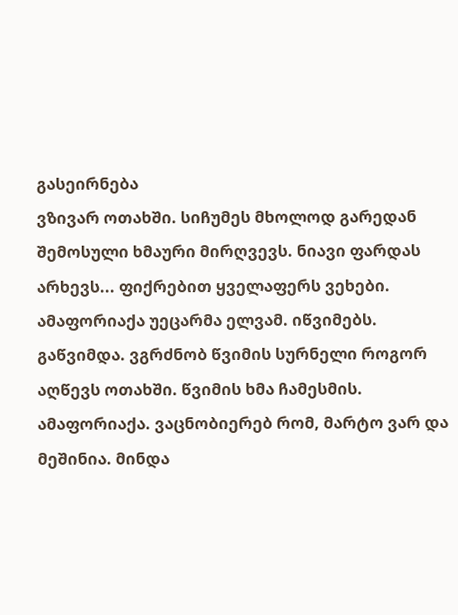გასეირნება
ვზივარ ოთახში. სიჩუმეს მხოლოდ გარედან შემოსული ხმაური მირღვევს. ნიავი ფარდას არხევს... ფიქრებით ყველაფერს ვეხები. ამაფორიაქა უეცარმა ელვამ. იწვიმებს. გაწვიმდა. ვგრძნობ წვიმის სურნელი როგორ აღწევს ოთახში. წვიმის ხმა ჩამესმის. ამაფორიაქა. ვაცნობიერებ რომ, მარტო ვარ და მეშინია. მინდა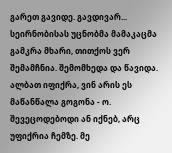გარეთ გავიდე. გავდივარ... სეირნობისას უცნობმა მამაკაცმა გამკრა მხარი, თითქოს ვერ შემამჩნია. შემომხედა და წავიდა. ალბათ იფიქრა, ვინ არის ეს მაწანწალა გოგონა - ო. შევეცოდებოდი ან იქნებ, არც უფიქრია ჩემზე. მე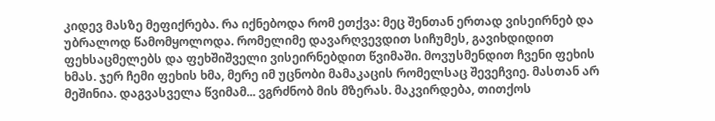კიდევ მასზე მეფიქრება. რა იქნებოდა რომ ეთქვა: მეც შენთან ერთად ვისეირნებ და უბრალოდ წამომყოლოდა. რომელიმე დავარღვევდით სიჩუმეს, გავიხდიდით ფეხსაცმელებს და ფეხშიშველი ვისეირნებდით წვიმაში. მოვუსმენდით ჩვენი ფეხის ხმას. ჯერ ჩემი ფეხის ხმა, მერე იმ უცნობი მამაკაცის რომელსაც შევეჩვიე. მასთან არ მეშინია. დაგვასველა წვიმამ... ვგრძნობ მის მზერას. მაკვირდება, თითქოს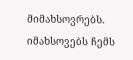მიმახსოვრებს. იმახსოვებს ჩემს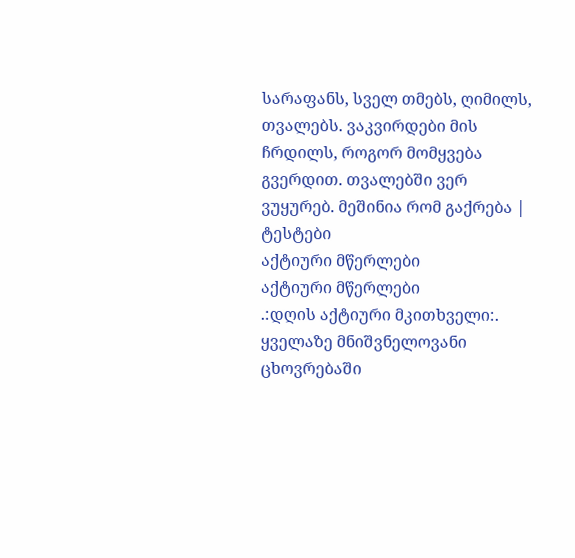სარაფანს, სველ თმებს, ღიმილს, თვალებს. ვაკვირდები მის ჩრდილს, როგორ მომყვება გვერდით. თვალებში ვერ ვუყურებ. მეშინია რომ გაქრება |
ტესტები
აქტიური მწერლები
აქტიური მწერლები
.:დღის აქტიური მკითხველი:.
ყველაზე მნიშვნელოვანი ცხოვრებაში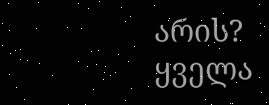არის?
ყველა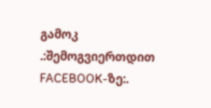გამოკ
.:შემოგვიერთდით FACEBOOK-ზე:.